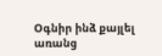Օգնիր ինձ քայլել
առանց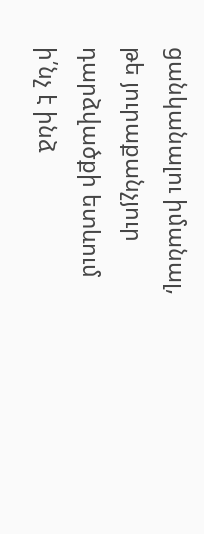ցանկանալու իմանալ,
թե յուրաքանչյուր դարձվածքի ետևում
ի՛նչ է ինձ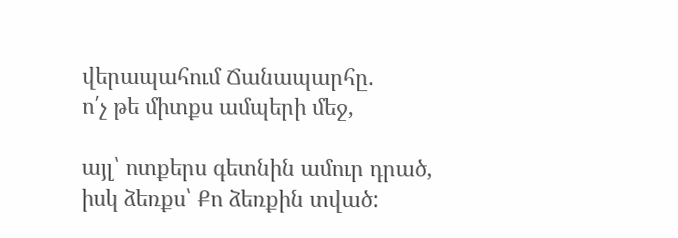վերապահում Ճանապարհը.
ո՛չ թե միտքս ամպերի մեջ,

այլ՝ ոտքերս գետնին ամուր դրած,
իսկ ձեռքս՝ Քո ձեռքին տված: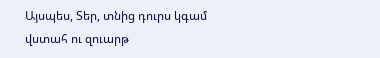Այսպես, Տեր, տնից դուրս կգամ
վստահ ու զուարթ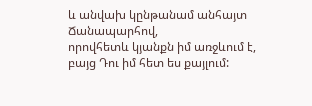և անվախ կընթանամ անհայտ Ճանապարհով,
որովհետև կյանքն իմ առջևում է,
բայց Դու իմ հետ ես քայլում: